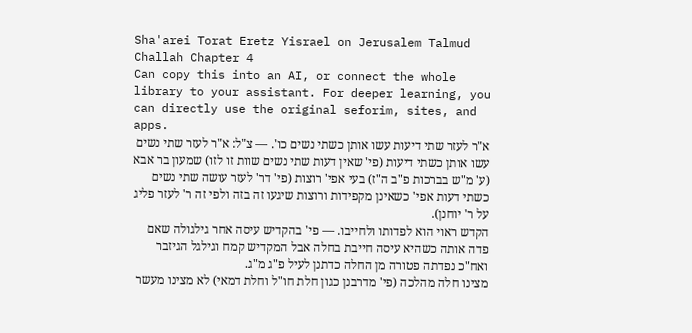Sha'arei Torat Eretz Yisrael on Jerusalem Talmud Challah Chapter 4
Can copy this into an AI, or connect the whole library to your assistant. For deeper learning, you can directly use the original seforim, sites, and apps.
א"ר לעזר שתי דיעות עשו אותן כשתי נשים כו'. — צ"ל: א"ר לעזר שתי נשים עשו אותן כשתי דיעות (פי' שאין דעות שתי נשים שוות זו לזו) שמעון בר אבא (ע' מ"ש בברכות פ"ב ה"ז) בעי אפי' רוצות (פי' דר' לעזר עושה שתי נשים כשתי דעות אפי' כשאינן מקפידות ורוצות שיגעו זה בזה ולפי זה ר' לעזר פליג על ר' יוחנן).
הקדש ראוי הוא לפדותו ולחייבו. — פי' בהקדיש עיסה אחר גילגולה שאם פדה אותה כשהיא עיסה חייבת בחלה אבל המקדיש קמח וגילגל הגיזבר ואח"כ נפדתה פטורה מן החלה כדתנן לעיל פ"ג מ"ג.
מצינו חלה מהלכה (פי' מדרבנן כגון חלת חו"ל וחלת דמאי) לא מצינו מעשר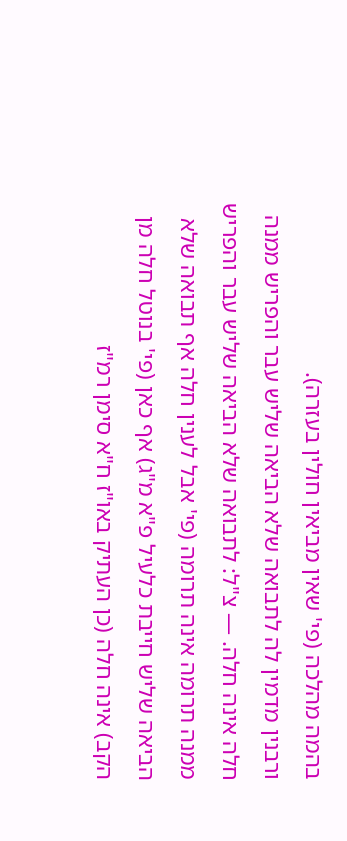בהמה מהלכה (פי' שאין מביאין חולין בעזרה).
ורבנין מדמין לה לתבואה שלא הביאה שליש עבר והפריש ממנה חלה אינה חלה. — צ"ל: לתבואה שלא הביאה שליש עבר והפריש ממנה תרומה אינה תרומה (פי' אבל לענין חלה אף תבואה שלא הביאה שליש חייבת כלעיל פ"א מ"ג) אף כאן (פי' בנוטל חלה מן הקב) אינה חלה (כן העתיק באו"ז ח"א סימן רמ"ז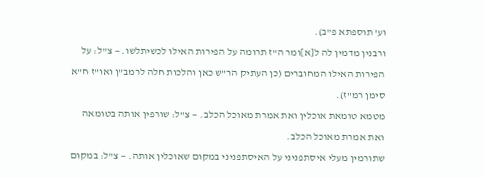וע' תוספתא פ"ב).
ורבנין מדמין לה ל[א]ומר ה"ז תרומה על הפירות האילו לכשיתלשו. — צ"ל: על הפירות האילו המחוברים (כן העתיק הר"ש כאן והלכות חלה לרמב"ן ואו"ז ח"א סימן רמ"ז).
מטמא טומאת אוכלין ואת אמרת מאוכל הכלב. — צ"ל: שורפין אותה בטומאה ואת אמרת מאוכל הכלב.
שתורמין מעלי איסתפניני על האיסתפניני במקום שאוכלין אותה. — צ"ל: במקום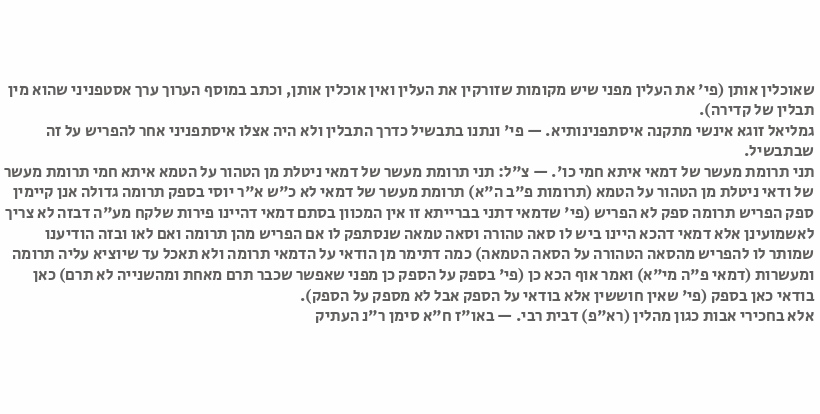שאוכלין אותן (פי' את העלין מפני שיש מקומות שזורקין את העלין ואין אוכלין אותן, וכתב במוסף הערוך ערך אסטפניני שהוא מין תבלין של קדירה).
גמליאל זוגא אינשי מתקנה איסתפנינותיא. — פי' ונתנו בתבשיל כדרך התבלין ולא היה אצלו איסתפניני אחר להפריש על זה שבתבשיל.
תני תרומת מעשר של דמאי איתא חמי כו'. — צ"ל: תני תרומת מעשר של דמאי ניטלת מן הטהור על הטמא איתא חמי תרומת מעשר של ודאי ניטלת מן הטהור על הטמא (תרומות פ"ב ה"א) תרומת מעשר של דמאי לא כ"ש א"ר יוסי בספק תרומה גדולה אנן קיימין ספק הפריש תרומה ספק לא הפריש (פי' שדמאי דתני בברייתא זו אין המכוון בסתם דמאי דהיינו פירות שלקח מע"ה דבזה לא צריך לאשמועינן אלא דמאי דהכא היינו ביש לו סאה טהורה וסאה טמאה שנסתפק לו אם הפריש מהן תרומה ואם לאו ובזה הודיענו שמותר לו להפריש מהסאה הטהורה על הסאה הטמאה) כמה דתימר מן הודאי על הדמאי תרומה ולא תאכל עד שיוציא עליה תרומה ומעשרות (דמאי פ"ה מי"א) ואמר אוף הכא כן (פי' בספק על הספק כן מפני שאפשר שכבר תרם מאחת ומהשנייה לא תרם) כאן בודאי כאן בספק (פי' שאין חוששין אלא בודאי על הספק אבל לא מספק על הספק).
אלא בחכירי אבות כגון מהלין (רא"פ) דבית רבי. — באו"ז ח"א סימן ר"נ העתיק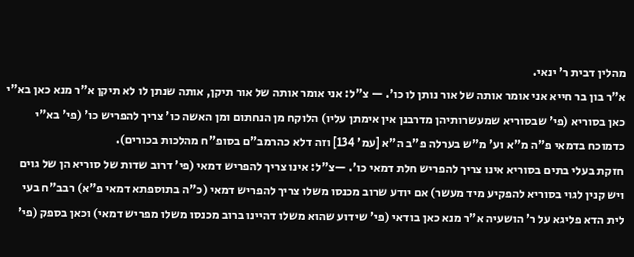מהלין דבית ר' ינאי.
א"ר בון בר חייא אני אומר אותה של אור נותן לו כו'. — צ"ל: אני אומר אותה של אור תיקן, אותה שנתן לו לא תיקן א"ר מנא כאן בא"י כאן בסוריא (פי' שבסוריא שמעשרותיהן מדרבנן אין אימתן עליו) הלוקח מן הנחתום ומן האשה כו' צריך להפריש כו' (פי' בא"י כדמוכח בדמאי פ"ה מ"א וע' מ"ש בערלה פ"ב ה"א [עמ' 134] וזה דלא כהרמב"ם בסופ"ח מהלכות בכורים).
חזקת בעלי בתים בסוריא אינו צריך להפריש חלת דמאי כו'. —צ"ל: אינו צריך להפריש דמאי (פי' דרוב שדות של סוריא הן של גוים ויש קנין לגוי בסוריא להפקיע מיד מעשר) אם יודע שרוב מכנסו משלו צריך להפריש דמאי (כ"ה בתוספתא דמאי פ"א) רבב"ח בעי לית הדא פליגא על ר' הושעיה א"ר מנא כאן בודאי (פי' שידוע שהוא משלו דהיינו ברוב מכנסו משלו מפריש דמאי) וכאן בספק (פי'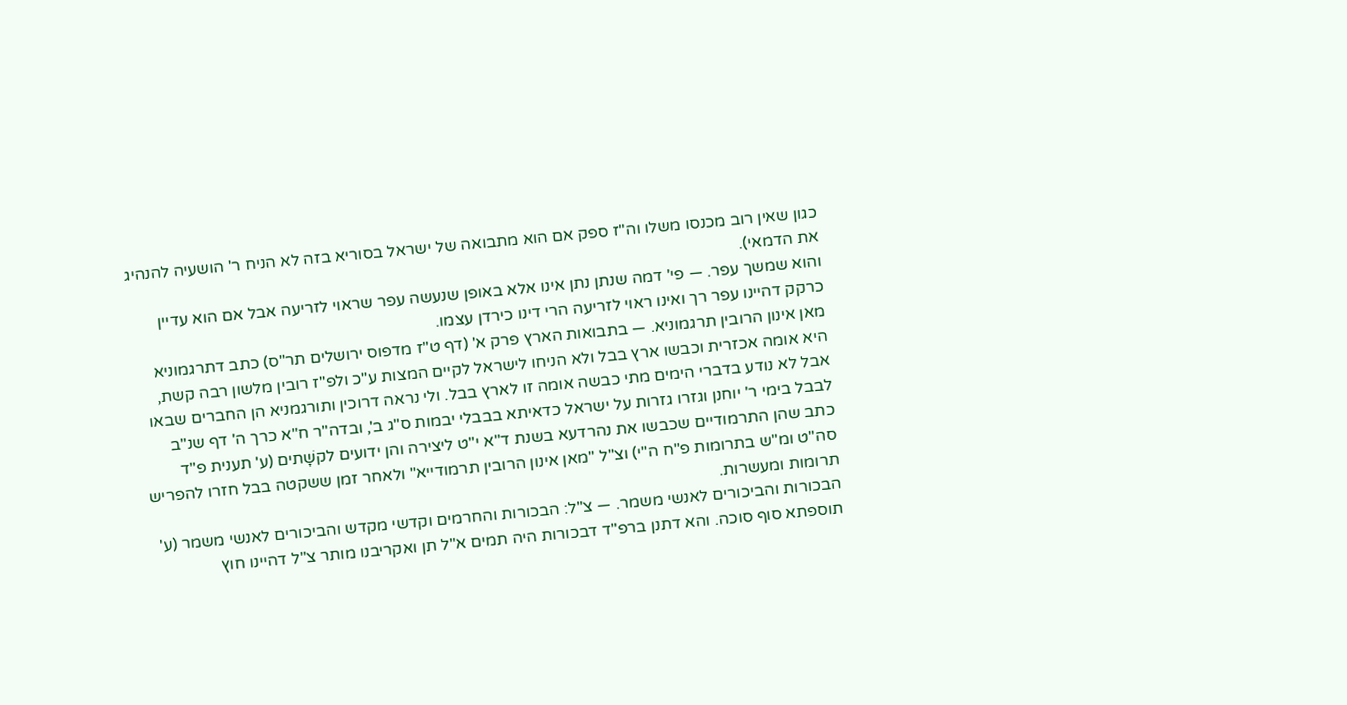כגון שאין רוב מכנסו משלו וה"ז ספק אם הוא מתבואה של ישראל בסוריא בזה לא הניח ר' הושעיה להנהיג את הדמאי).
והוא שמשך עפר. — פי' דמה שנתן נתן אינו אלא באופן שנעשה עפר שראוי לזריעה אבל אם הוא עדיין כרקק דהיינו עפר רך ואינו ראוי לזריעה הרי דינו כירדן עצמו.
מאן אינון הרובין תרגמוניא. — בתבואות הארץ פרק א' (דף ט"ז מדפוס ירושלים תר"ס) כתב דתרגמוניא היא אומה אכזרית וכבשו ארץ בבל ולא הניחו לישראל לקיים המצות ע"כ ולפ"ז רובין מלשון רבה קשת, אבל לא נודע בדברי הימים מתי כבשה אומה זו לארץ בבל. ולי נראה דרוכין ותורגמניא הן החברים שבאו לבבל בימי ר' יוחנן וגזרו גזרות על ישראל כדאיתא בבבלי יבמות ס"ג ב', ובדה"ר ח"א כרך ה' דף שנ"ב כתב שהן התרמודיים שכבשו את נהרדעא בשנת ד"א י"ט ליצירה והן ידועים לקשָׁתים (ע' תענית פ"ד סה"ט ומ"ש בתרומות פ"ח ה"י) וצ"ל "מאן אינון הרובין תרמודייא" ולאחר זמן ששקטה בבל חזרו להפריש תרומות ומעשרות.
הבכורות והביכורים לאנשי משמר. — צ"ל: הבכורות והחרמים וקדשי מקדש והביכורים לאנשי משמר (ע' תוספתא סוף סוכה. והא דתנן ברפ"ד דבכורות היה תמים א"ל תן ואקריבנו מותר צ"ל דהיינו חוץ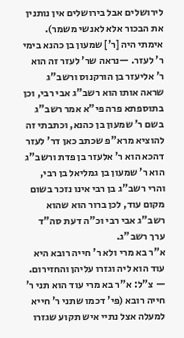לירושלים אבל בירושלים אין נותנין את הבכור אלא לאנשי משמר).
אימתי היה [ר'] שמעון בן כהנא בימי ר' לעזר. —נראה שר' לעזר זה הוא ר' אליעזר בן הורקנוס ורשב"ג שראה אותו הוא רשב"ג אבי רבי, וכן בתוספתא פרה פי"א אמר רשב"ג בשם ר' שמעון בן כהנא, וכתבתי זה להוציא מרא"פ שכתב כאן דר' לעזר דהכא הוא ר' אלעזר בן פדת ורשב"ג הוא ר' שמעון בן גמליאל בן רבי, והרי רשב"ג בן רבי אינו נזכר בשום מקום עוד, לכן ברור הוא שהוא רשב"ג אבי רבי וכ"ה דעת סה"ד ערך רשב"ג.
א"ר בא מרי ולא ר' חייה רובא היא עוד הוא ליה וגזרו עליהן והחזירום. — צ"ל: א"ר בא מרי עוד הוא תני ר' חייה רובא (פי' דכמו שתני ר' חייא למעלה אצל נתיי איש תקוע שגזרו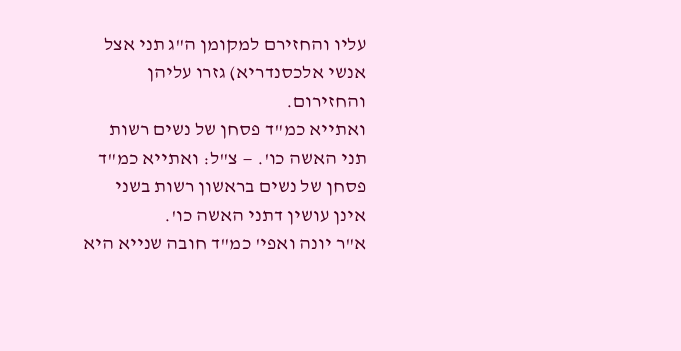עליו והחזירם למקומן ה"ג תני אצל אנשי אלכסנדריא) גזרו עליהן והחזירום.
ואתייא כמ"ד פסחן של נשים רשות תני האשה כו'. — צ"ל: ואתייא כמ"ד פסחן של נשים בראשון רשות בשני אינן עושין דתני האשה כו'.
א"ר יונה ואפי' כמ"ד חובה שנייא היא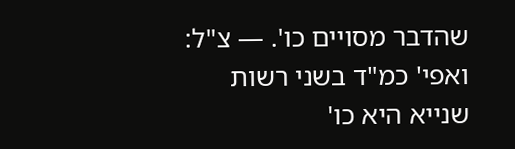שהדבר מסויים כו'. — צ"ל: ואפי' כמ"ד בשני רשות שנייא היא כו'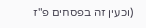(וכעין זה בפסחים פ"ז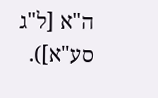ה"א [ל"ג סע"א]).